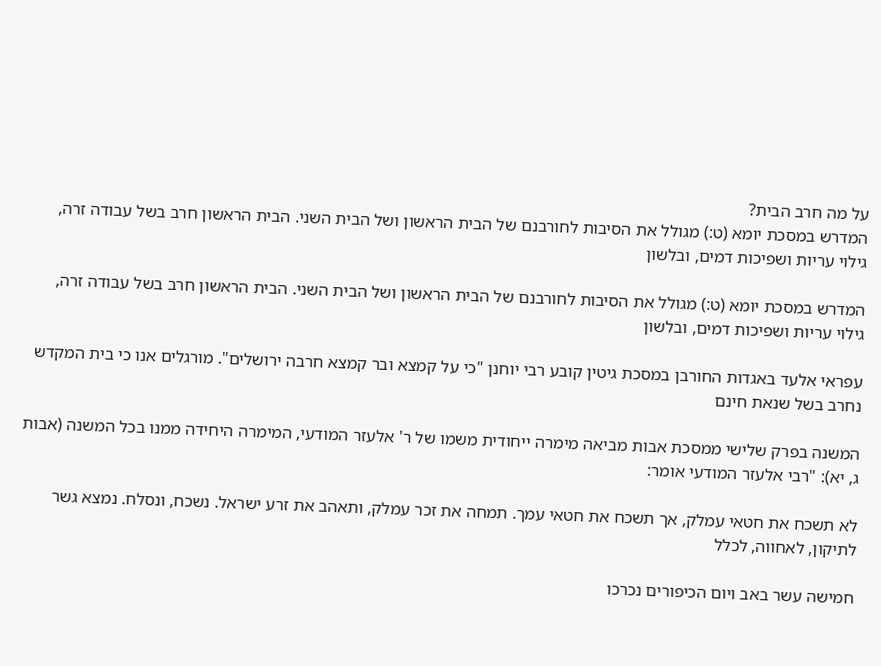על מה חרב הבית?
המדרש במסכת יומא (ט:) מגולל את הסיבות לחורבנם של הבית הראשון ושל הבית השני. הבית הראשון חרב בשל עבודה זרה, גילוי עריות ושפיכות דמים, ובלשון

המדרש במסכת יומא (ט:) מגולל את הסיבות לחורבנם של הבית הראשון ושל הבית השני. הבית הראשון חרב בשל עבודה זרה, גילוי עריות ושפיכות דמים, ובלשון

עפראי אלעד באגדות החורבן במסכת גיטין קובע רבי יוחנן "כי על קמצא ובר קמצא חרבה ירושלים". מורגלים אנו כי בית המקדש נחרב בשל שנאת חינם

המשנה בפרק שלישי ממסכת אבות מביאה מימרה ייחודית משמו של ר' אלעזר המודעי, המימרה היחידה ממנו בכל המשנה (אבות ג, יא): "רבי אלעזר המודעי אומר:

לא תשכח את חטאי עמלק, אך תשכח את חטאי עמך. תמחה את זכר עמלק, ותאהב את זרע ישראל. נשכח, ונסלח. נמצא גשר לתיקון, לאחווה, לכלל

חמישה עשר באב ויום הכיפורים נכרכו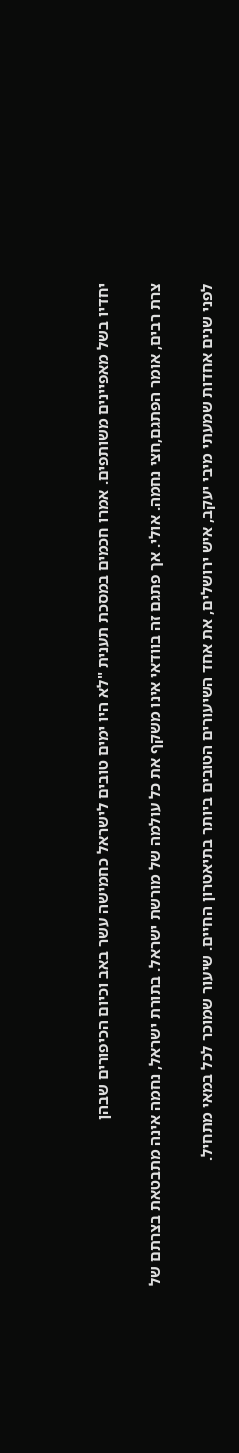יחדיו בשל מאפיינים משותפים. אמרו חכמים במסכת תענית "לא היו ימים טובים לישראל כחמישה עשר באב וכיום הכיפורים שבהן

צרת רבים, אומר הפתגם,חצי נחמה. אולי. אך פתגם זה בוודאי אינו משקף את כל עולמה של מורשת ישראל. בתורת ישראל, נחמה אינה מתבטאת בצרתם של

לפני שנים אחדות שמעתי מיבי יעקב, איש ירושלים, את אחד השיעורים הטובים ביותר בתיאטרון החיים. שיעור שמוכר לכל במאי מתחיל.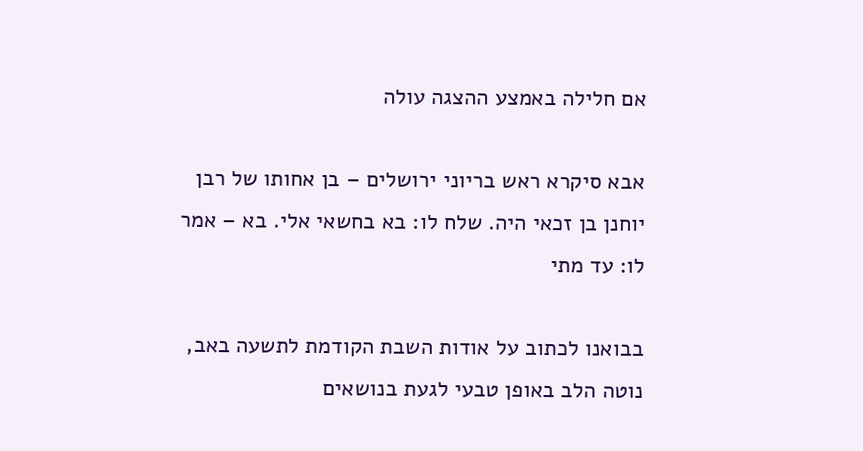אם חלילה באמצע ההצגה עולה

אבא סיקרא ראש בריוני ירושלים – בן אחותו של רבן יוחנן בן זכאי היה. שלח לו: בא בחשאי אלי. בא – אמר לו: עד מתי

בבואנו לכתוב על אודות השבת הקודמת לתשעה באב, נוטה הלב באופן טבעי לגעת בנושאים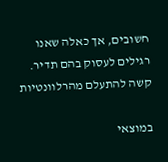חשובים, אך כאלה שאנו רגילים לעסוק בהם תדיר. קשה להתעלם מהרלוונטיות

במוצאי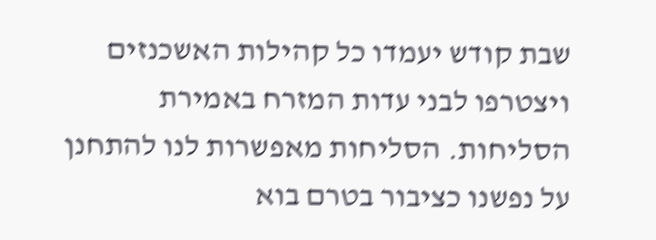שבת קודש יעמדו כל קהילות האשכנזים ויצטרפו לבני עדות המזרח באמירת הסליחות. הסליחות מאפשרות לנו להתחנן על נפשנו כציבור בטרם בוא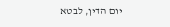יום הדין, לבטא